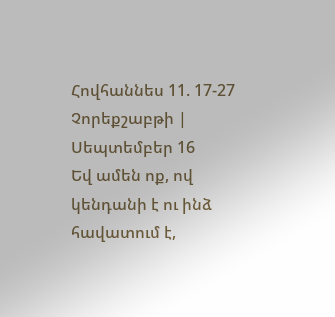Հովհաննես 11. 17-27 Չորեքշաբթի | Սեպտեմբեր 16
Եվ ամեն ոք, ով կենդանի է ու ինձ հավատում է,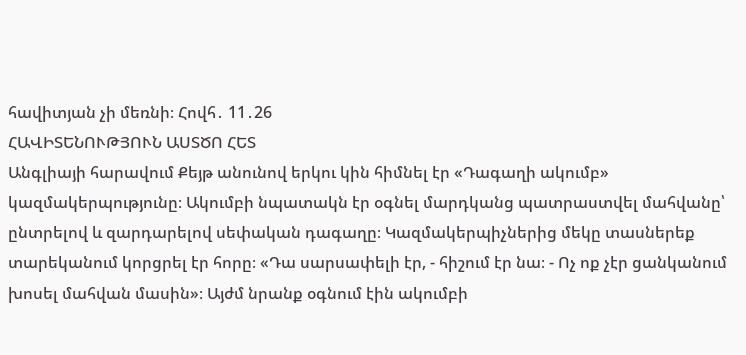հավիտյան չի մեռնի։ Հովհ․ 11․26
ՀԱՎԻՏԵՆՈՒԹՅՈՒՆ ԱՍՏԾՈ ՀԵՏ
Անգլիայի հարավում Քեյթ անունով երկու կին հիմնել էր «Դագաղի ակումբ» կազմակերպությունը։ Ակումբի նպատակն էր օգնել մարդկանց պատրաստվել մահվանը՝ ընտրելով և զարդարելով սեփական դագաղը։ Կազմակերպիչներից մեկը տասներեք տարեկանում կորցրել էր հորը։ «Դա սարսափելի էր, - հիշում էր նա։ - Ոչ ոք չէր ցանկանում խոսել մահվան մասին»։ Այժմ նրանք օգնում էին ակումբի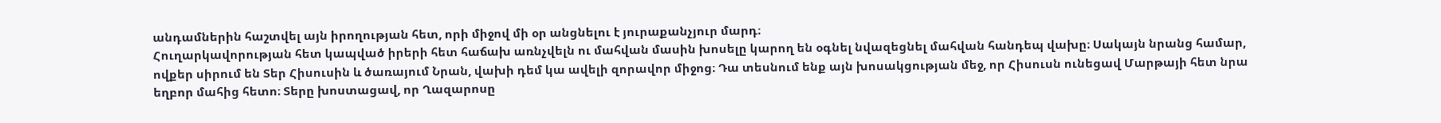անդամներին հաշտվել այն իրողության հետ, որի միջով մի օր անցնելու է յուրաքանչյուր մարդ։
Հուղարկավորության հետ կապված իրերի հետ հաճախ առնչվելն ու մահվան մասին խոսելը կարող են օգնել նվազեցնել մահվան հանդեպ վախը։ Սակայն նրանց համար, ովքեր սիրում են Տեր Հիսուսին և ծառայում Նրան, վախի դեմ կա ավելի զորավոր միջոց։ Դա տեսնում ենք այն խոսակցության մեջ, որ Հիսուսն ունեցավ Մարթայի հետ նրա եղբոր մահից հետո։ Տերը խոստացավ, որ Ղազարոսը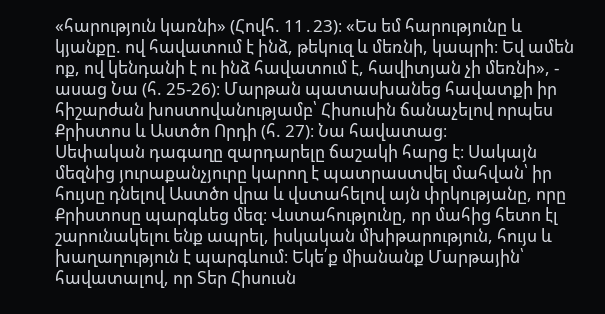«հարություն կառնի» (Հովհ. 11․23)։ «Ես եմ հարությունը և կյանքը. ով հավատում է ինձ, թեկուզ և մեռնի, կապրի։ Եվ ամեն ոք, ով կենդանի է ու ինձ հավատում է, հավիտյան չի մեռնի», - ասաց Նա (հ. 25-26)։ Մարթան պատասխանեց հավատքի իր հիշարժան խոստովանությամբ՝ Հիսուսին ճանաչելով որպես Քրիստոս և Աստծո Որդի (հ. 27)։ Նա հավատաց։
Սեփական դագաղը զարդարելը ճաշակի հարց է։ Սակայն մեզնից յուրաքանչյուրը կարող է պատրաստվել մահվան՝ իր հույսը դնելով Աստծո վրա և վստահելով այն փրկությանը, որը Քրիստոսը պարգևեց մեզ։ Վստահությունը, որ մահից հետո էլ շարունակելու ենք ապրել, իսկական մխիթարություն, հույս և խաղաղություն է պարգևում։ Եկե՛ք միանանք Մարթային՝ հավատալով, որ Տեր Հիսուսն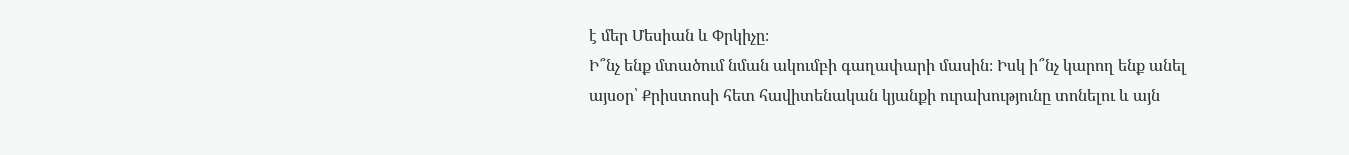է մեր Մեսիան և Փրկիչը։
Ի՞նչ ենք մտածում նման ակումբի գաղափարի մասին։ Իսկ ի՞նչ կարող ենք անել այսօր՝ Քրիստոսի հետ հավիտենական կյանքի ուրախությունը տոնելու և այն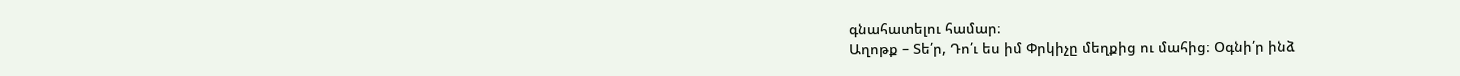գնահատելու համար։
Աղոթք – Տե՛ր, Դո՛ւ ես իմ Փրկիչը մեղքից ու մահից։ Օգնի՛ր ինձ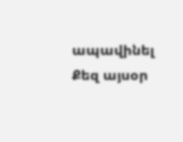ապավինել Քեզ այսօր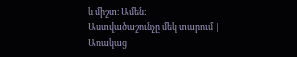և միշտ։ Ամեն։
Աստվածաշունչը մեկ տարում | Առակաց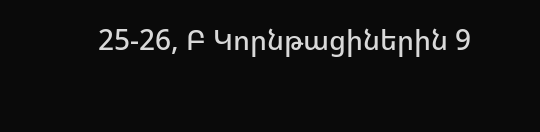25-26, Բ Կորնթացիներին 9